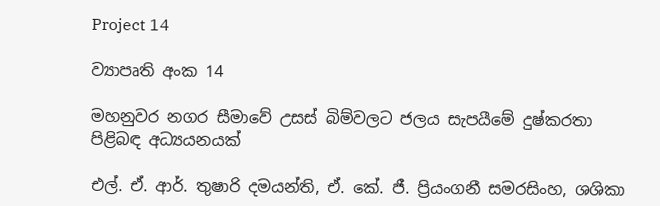Project 14

ව්‍යාපෘති අංක 14

මහනුවර නගර සීමාවේ උසස් බිම්වලට ජලය සැපයීමේ දුෂ්කරතා පිළිබඳ අධ්‍යයනයක්

එල්. ඒ. ආර්. තුෂාරි දමයන්ති, ඒ. කේ. ජී. ප්‍රියංගනී සමරසිංහ, ශශිකා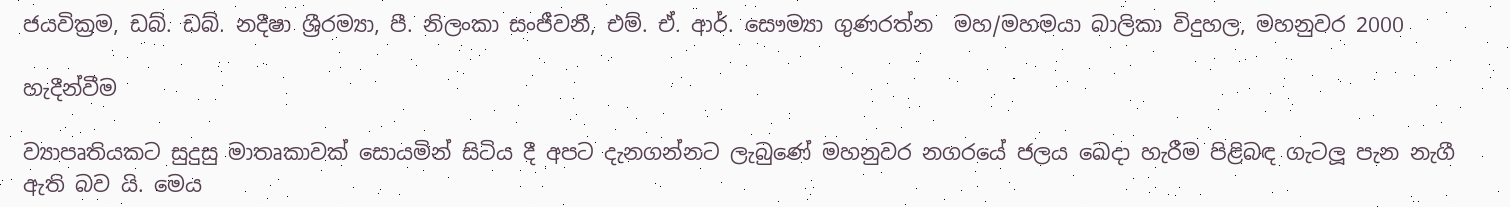ජයවික්‍රම, ඩබ්. ඩබ්. නදීෂා ශ්‍රීරම්‍යා, පී. නිලංකා සංජීවනී, එම්. ඒ. ආර්. සෞම්‍යා ගුණරත්න  මහ/මහමයා බාලිකා විදුහල, මහනුවර 2000

හැදීන්වීම

ව්‍යාපෘතියකට සුදුසු මාතෘකාවක් සොයමින් සිටිය දී අපට දැනගන්නට ලැබුණේ මහනුවර නගරයේ ජලය ඛෙදා හැරීම පිළිබඳ ගැටලූ පැන නැගී ඇති බව යි. මෙය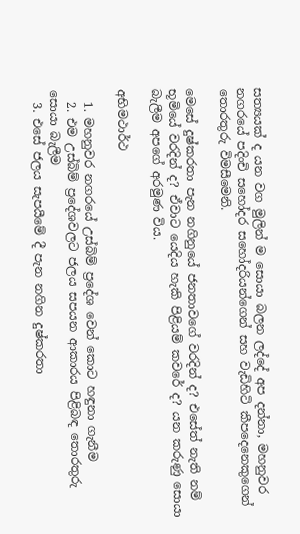සත්‍යයක් ද යන වග මුලින් ම සොයා බලන ලද්දේ අප දන්නා, මහනුවර නගරයේ පදිංචි සහෝදර සහෝදරියන්ගෙන් සහ වැඩිහිටි කීපදෙනෙකුගෙන් තොරතුරු විමසීමෙනි.

මෙසේ දුෂ්කරතා පැන නගිනුයේ ජනතාවගේ වරදින් ද? එසේත් නැති නම් භූමියේ වරදින් ද? ඒවාට යෙදිය හැකි පිළියම් කවරේ ද? යන කරුණු සොයා බැලීම අපගේ අරමුණ විය.

අභිමථාර්ථ

  1. මහනුවර නගරයේ උස්බිම් ප්‍රදේශ වෙන් කොට හඳුනා ගැනීම
  2. එම උස්බිම් ප්‍රදේශවලට ජලය සපයන ආකාරය පිළිබඳ තොරතුරු සොයා බැලීම
  3. එසේ ජලය සැපයීමේ දී පැන නගින දුෂ්කරතා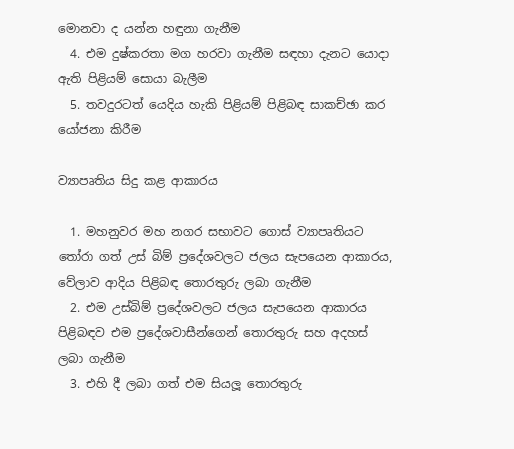මොනවා ද යන්න හඳුනා ගැනීම
  4. එම දුෂ්කරතා මග හරවා ගැනීම සඳහා දැනට යොදා ඇති පිළියම් සොයා බැලීම
  5. තවදුරටත් යෙදිය හැකි පිළියම් පිළිබඳ සාකච්ඡා කර යෝජනා කිරීම

ව්‍යාපෘතිය සිදු කළ ආකාරය

  1. මහනුවර මහ නගර සභාවට ගොස් ව්‍යාපෘතියට තෝරා ගත් උස් බිම් ප්‍රදේශවලට ජලය සැපයෙන ආකාරය, වේලාව ආදිය පිළිබඳ තොරතුරු ලබා ගැනීම
  2. එම උස්බිම් ප්‍රදේශවලට ජලය සැපයෙන ආකාරය පිළිබඳව එම ප්‍රදේශවාසීන්ගෙන් තොරතුරු සහ අදහස් ලබා ගැනීම
  3. එහි දී ලබා ගත් එම සියලූ තොරතුරු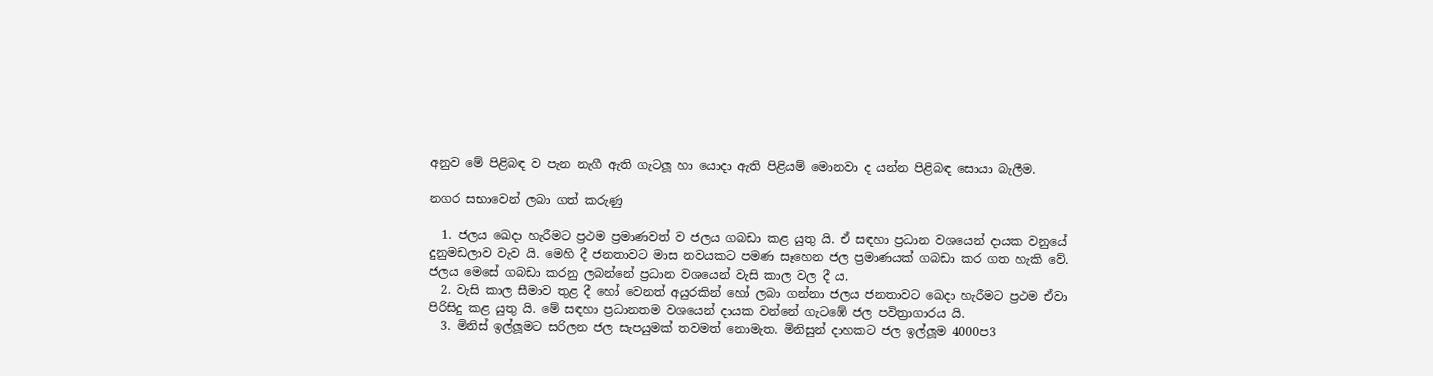අනුව මේ පිළිබඳ ව පැන නැගී ඇති ගැටලූ හා යොදා ඇති පිළියම් මොනවා ද යන්න පිළිබඳ සොයා බැලීම.

නගර සභාවෙන් ලබා ගත් කරුණු

  1. ජලය ඛෙදා හැරීමට ප්‍රථම ප්‍රමාණවත් ව ජලය ගබඩා කළ යුතු යි. ඒ සඳහා ප්‍රධාන වශයෙන් දායක වනුයේ දුනුමඩලාව වැව යි. මෙහි දී ජනතාවට මාස නවයකට පමණ සෑහෙන ජල ප්‍රමාණයක් ගබඩා කර ගත හැකි වේ. ජලය මෙසේ ගබඩා කරනු ලබන්නේ ප්‍රධාන වශයෙන් වැසි කාල වල දී ය.
  2. වැසි කාල සීමාව තුළ දී හෝ වෙනත් අයුරකින් හෝ ලබා ගන්නා ජලය ජනතාවට ඛෙදා හැරීමට ප්‍රථම ඒවා පිරිසිදු කළ යුතු යි. මේ සඳහා ප්‍රධානතම වශයෙන් දායක වන්නේ ගැටඹේ ජල පවිත්‍රාගාරය යි.
  3. මිනිස් ඉල්ලූමට සරිලන ජල සැපයුමක් තවමත් නොමැත. මිනිසුන් දාහකට ජල ඉල්ලූම 4000ප3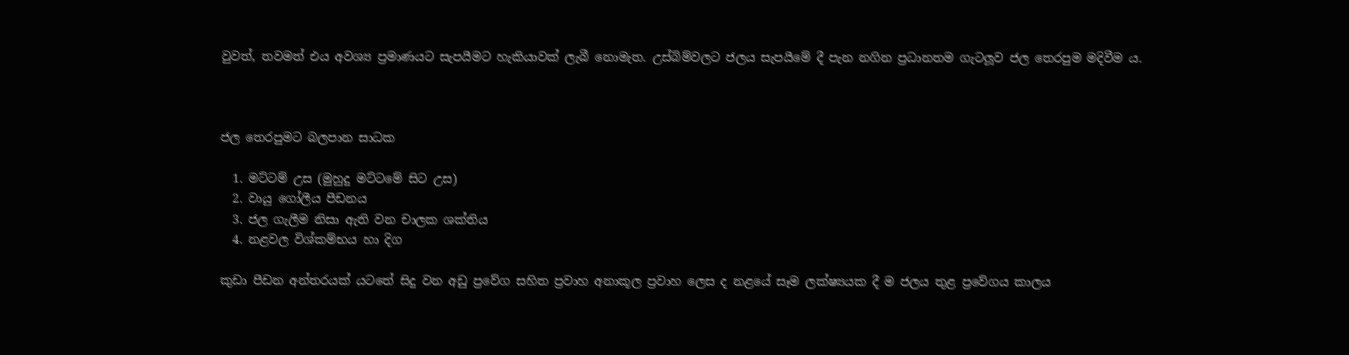වුවත්, තවමත් එය අවශ්‍ය ප්‍රමාණයට සැපයීමට හැකියාවක් ලැබී නොමැත. උස්බිම්වලට ජලය සැපයීමේ දී පැන නගින ප්‍රධානතම ගැටලූව ජල තෙරපුම මදිවීම ය.



ජල තෙරපුමට බලපාන සාධක

  1. මට්ටම් උස (මුහුදු මට්ටමේ සිට උස)
  2. වායු ගෝලීය පීඩනය
  3. ජල ගැලීම නිසා ඇති වන චාලක ශක්තිය
  4. නළවල විශ්කම්භය හා දිග

කුඩා පීඩන අන්තරයක් යටතේ සිදු වන අඩු ප්‍රවේග සහිත ප්‍රවාහ අනාකූල ප්‍රවාහ ලෙස ද නළයේ සෑම ලක්ෂ්‍යයක දී ම ජලය තුළ ප්‍රවේගය කාලය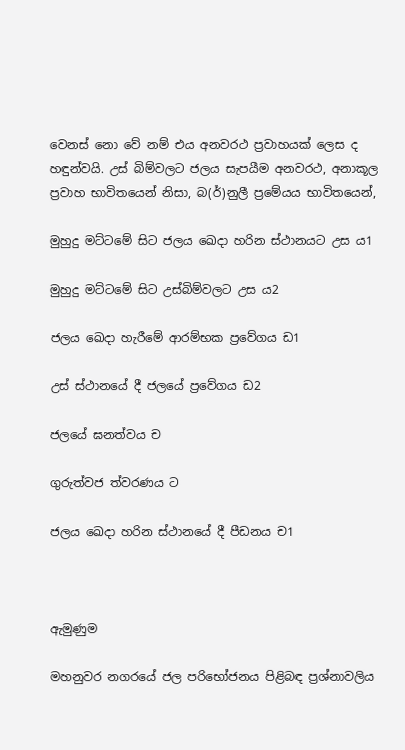වෙනස් නො වේ නම් එය අනවරථ ප්‍රවාහයක් ලෙස ද හඳුන්වයි. උස් බිම්වලට ජලය සැපයීම අනවරථ, අනාකූල ප්‍රවාහ භාවිතයෙන් නිසා, බ(ර්)නුලී ප්‍රමේයය භාවිතයෙන්,

මුහුදු මට්ටමේ සිට ජලය ඛෙදා හරින ස්ථානයට උස ය1

මුහුදු මට්ටමේ සිට උස්බිම්වලට උස ය2

ජලය ඛෙදා හැරීමේ ආරම්භක ප්‍රවේගය ඩ1

උස් ස්ථානයේ දී ජලයේ ප්‍රවේගය ඩ2

ජලයේ ඝනත්වය ච

ගුරුත්වජ ත්වරණය ට

ජලය ඛෙදා හරින ස්ථානයේ දී පීඩනය ච1



ඇමුණුම

මහනුවර නගරයේ ජල පරිභෝජනය පිළිබඳ ප්‍රශ්නාවලිය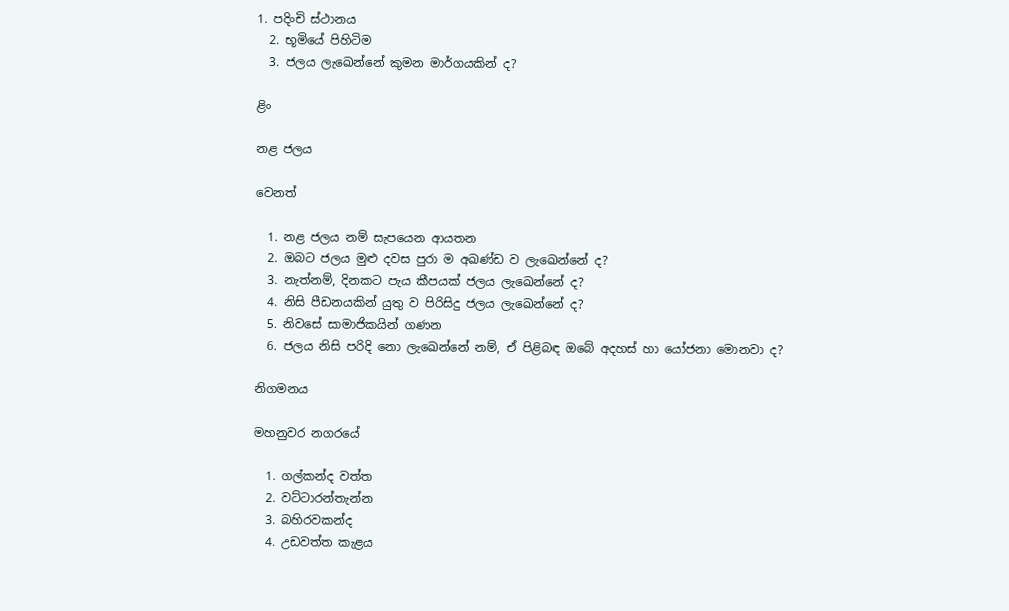1. පදිංචි ස්ථානය
  2. භූමියේ පිහිටිම
  3. ජලය ලැඛෙන්නේ කුමන මාර්ගයකින් ද?

ළිං

නළ ජලය

වෙනත්

  1. නළ ජලය නම් සැපයෙන ආයතන
  2. ඔබට ජලය මුළු දවස පුරා ම අඛණ්ඩ ව ලැඛෙන්නේ ද?
  3. නැත්නම්, දිනකට පැය කීපයක් ජලය ලැඛෙන්නේ ද?
  4. නිසි පීඩනයකින් යුතු ව පිරිසිදු ජලය ලැඛෙන්නේ ද?
  5. නිවසේ සාමාජිකයින් ගණන
  6. ජලය නිසි පරිදි නො ලැඛෙන්නේ නම්, ඒ පිළිබඳ ඔබේ අදහස් හා යෝජනා මොනවා ද?

නිගමනය

මහනුවර නගරයේ

  1. ගල්කන්ද වත්ත
  2. වට්ටාරන්තැන්න
  3. බහිරවකන්ද
  4. උඩවත්ත කැළය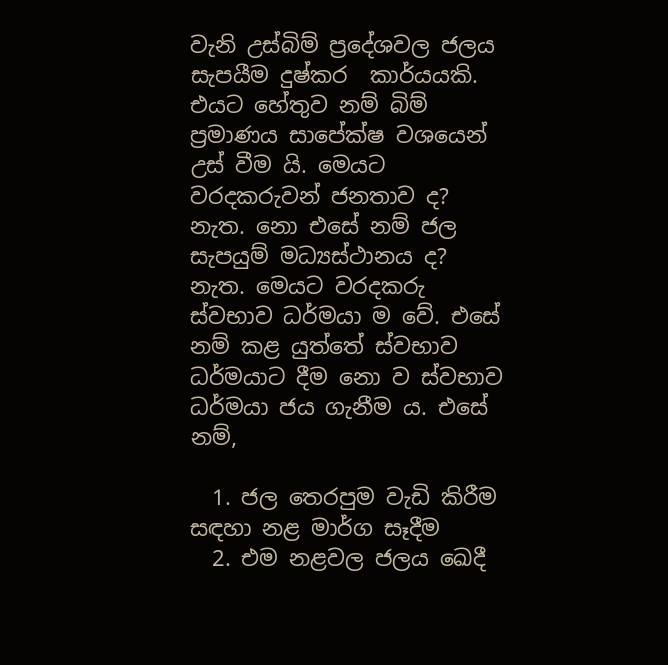වැනි උස්බිම් ප්‍රදේශවල ජලය සැපයීම දුෂ්කර  කාර්යයකි. එයට හේතුව නම් බිම් ප්‍රමාණය සාපේක්ෂ වශයෙන් උස් වීම යි. මෙයට වරදකරුවන් ජනතාව ද? නැත. නො එසේ නම් ජල සැපයුම් මධ්‍යස්ථානය ද? නැත. මෙයට වරදකරු ස්වභාව ධර්මයා ම වේ. එසේ නම් කළ යුත්තේ ස්වභාව ධර්මයාට දීම නො ව ස්වභාව ධර්මයා ජය ගැනීම ය. එසේ නම්,

  1. ජල තෙරපුම වැඩි කිරීම සඳහා නළ මාර්ග සෑදීම
  2. එම නළවල ජලය ඛෙදී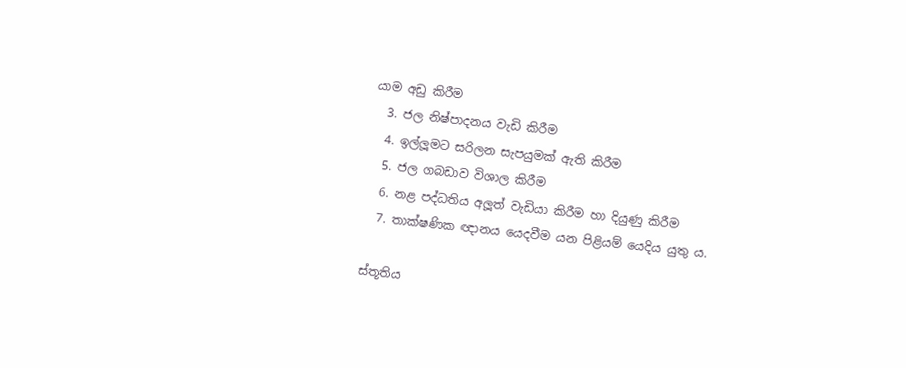යාම අඩු කිරීම
  3. ජල නිෂ්පාදනය වැඩි කිරීම
  4. ඉල්ලූමට සරිලන සැපයුමක් ඇති කිරීම
  5. ජල ගබඩාව විශාල කිරීම
  6. නළ පද්ධතිය අලූත් වැඩියා කිරීම හා දියුණු කිරීම
  7. තාක්ෂණික ඥානය යෙදවීම යන පිළියම් යෙදිය යුතු ය.

ස්තූතිය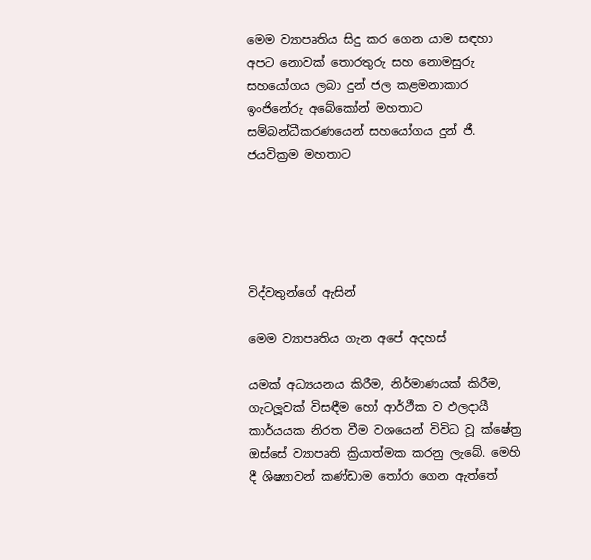මෙම ව්‍යාපෘතිය සිදු කර ගෙන යාම සඳහා අපට නොවක් තොරතුරු සහ නොමසුරු සහයෝගය ලබා දුන් ජල කළමනාකාර ඉංජිනේරු අබේකෝන් මහතාට සම්බන්ධීකරණයෙන් සහයෝගය දුන් ජී. ජයවික්‍රම මහතාට





විද්වතුන්ගේ ඇසින්

මෙම ව්‍යාපෘතිය ගැන අපේ අදහස්

යමක් අධ්‍යයනය කිරීම, නිර්මාණයක් කිරීම, ගැටලූවක් විසඳීම හෝ ආර්ථීක ව ඵලදායී කාර්යයක නිරත වීම වශයෙන් විවිධ වූ ක්ෂේත්‍ර ඔස්සේ ව්‍යාපෘති ක්‍රියාත්මක කරනු ලැබේ. මෙහි දී ශිෂ්‍යාවන් කණ්ඩාම තෝරා ගෙන ඇත්තේ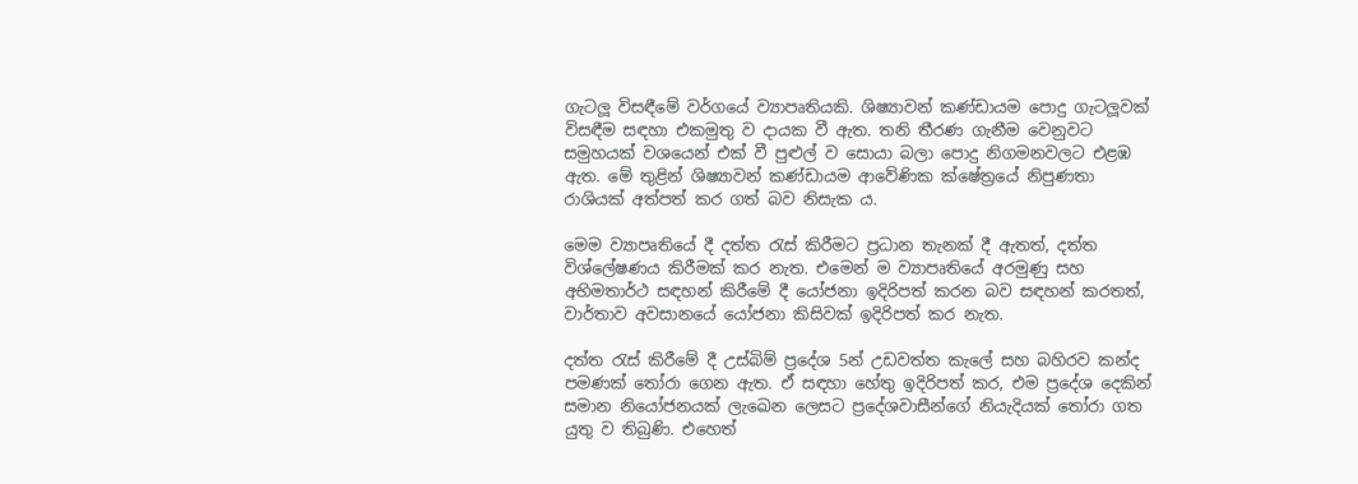ගැටලූ විසඳීමේ වර්ගයේ ව්‍යාපෘතියකි. ශිෂ්‍යාවන් කණ්ඩායම පොදු ගැටලූවක් විසඳීම සඳහා එකමුතු ව දායක වී ඇත. තනි තීරණ ගැනීම වෙනුවට සමුහයක් වශයෙන් එක් වී පුළුල් ව සොයා බලා පොදු නිගමනවලට එළඹ ඇත. මේ තුළින් ශිෂ්‍යාවන් කණ්ඩායම ආවේණික ක්ෂේත්‍රයේ නිපුණතා රාශියක් අත්පත් කර ගත් බව නිසැක ය.

මෙම ව්‍යාපෘතියේ දී දත්ත රැස් කිරීමට ප්‍රධාන තැනක් දී ඇතත්, දත්ත විශ්ලේෂණය කිරීමක් කර නැත. එමෙන් ම ව්‍යාපෘතියේ අරමුණු සහ අභිමතාර්ථ සඳහන් කිරීමේ දී යෝජනා ඉදිරිපත් කරන බව සඳහන් කරතත්, වාර්තාව අවසානයේ යෝජනා කිසිවක් ඉදිරිපත් කර නැත.

දත්ත රැස් කිරීමේ දී උස්බිම් ප්‍රදේශ 5න් උඩවත්ත කැලේ සහ බහිරව කන්ද පමණක් තෝරා ගෙන ඇත. ඒ සඳහා හේතු ඉදිරිපත් කර, එම ප්‍රදේශ දෙකින් සමාන නියෝජනයක් ලැඛෙන ලෙසට ප්‍රදේශවාසීන්ගේ නියැදියක් තෝරා ගත යුතු ව තිබුණි. එහෙත්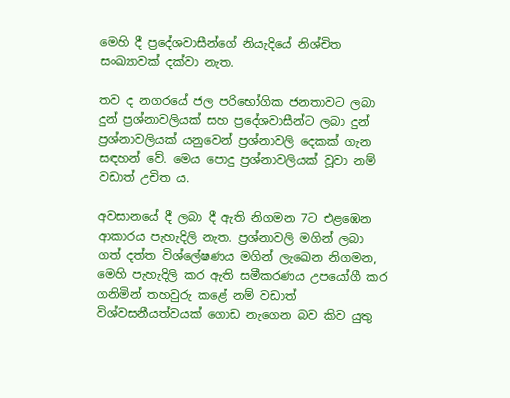මෙහි දී ප්‍රදේශවාසීන්ගේ නියැදියේ නිශ්චිත සංඛ්‍යාවක් දක්වා නැත.

තව ද නගරයේ ජල පරිභෝගික ජනතාවට ලබා දුන් ප්‍රශ්නාවලියක් සහ ප්‍රදේශවාසීන්ට ලබා දුන් ප්‍රශ්නාවලියක් යනුවෙන් ප්‍රශ්නාවලි දෙකක් ගැන සඳහන් වේ. මෙය පොදු ප්‍රශ්නාවලියක් වූවා නම් වඩාත් උචිත ය.

අවසානයේ දී ලබා දී ඇති නිගමන 7ට එළඹෙන ආකාරය පැහැදිලි නැත. ප්‍රශ්නාවලි මගින් ලබා ගත් දත්ත විශ්ලේෂණය මගින් ලැඛෙන නිගමන, මෙහි පැහැදිලි කර ඇති සමීකරණය උපයෝගී කර ගනිමින් තහවුරු කළේ නම් වඩාත් විශ්වසනීයත්වයක් ගොඩ නැගෙන බව කිව යුතු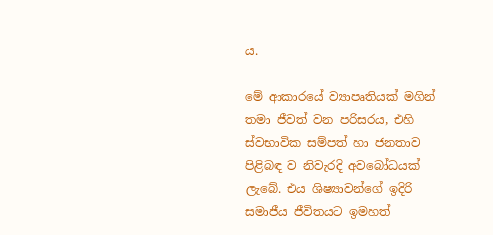ය.

මේ ආකාරයේ ව්‍යාපෘතියක් මගින් තමා ජීවත් වන පරිසරය, එහි ස්වභාවික සම්පත් හා ජනතාව පිළිබඳ ව නිවැරදි අවබෝධයක් ලැබේ. එය ශිෂ්‍යාවන්ගේ ඉදිරි සමාජීය ජීවිතයට ඉමහත්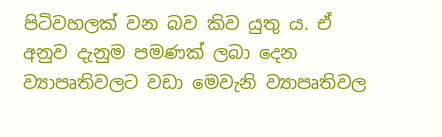පිටිවහලක් වන බව කිව යුතු ය. ඒ අනුව දැනුම පමණක් ලබා දෙන ව්‍යාපෘතිවලට වඩා මෙවැනි ව්‍යාපෘතිවල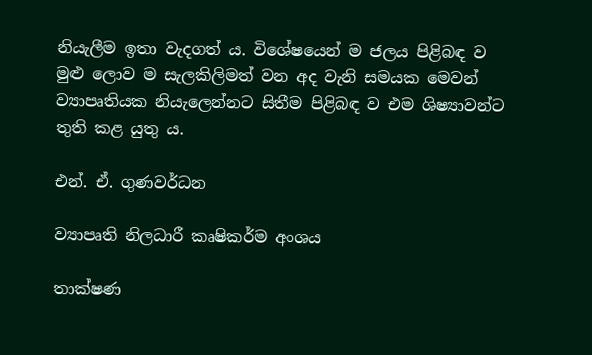නියැලීම ඉතා වැදගත් ය. විශේෂයෙන් ම ජලය පිළිබඳ ව මුළු ලොව ම සැලකිලිමත් වන අද වැනි සමයක මෙවන් ව්‍යාපෘතියක නියැලෙන්නට සිතීම පිළිබඳ ව එම ශිෂ්‍යාවන්ට තුති කළ යුතු ය.

එන්. ඒ. ගුණවර්ධන

ව්‍යාපෘති නිලධාරී කෘෂිකර්ම අංශය

තාක්ෂණ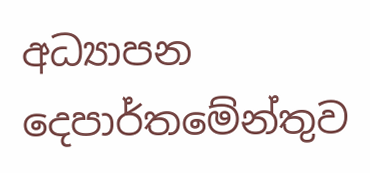අධ්‍යාපන දෙපාර්තමේන්තුව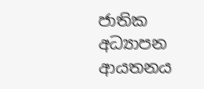ජාතික අධ්‍යාපන ආයතනය